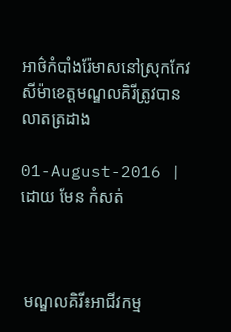អាថ៌កំបាំងរ៉ែមាសនៅស្រុកកែវសីម៉ាខេត្តមណ្ឌលគិរីត្រូវបានលាតត្រដាង

01-August-2016 | ដោយ មែន កំសត់



 មណ្ឌលគិរី៖អាជីវកម្ម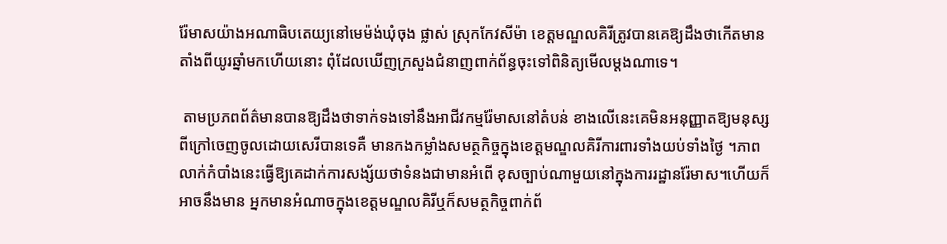រ៉ែមាសយ៉ាងអណាធិបតេយ្យនៅមេម៉ង់ឃុំចុង ផ្លាស់ ស្រុកកែវសីម៉ា ខេត្តមណ្ឌលគិរីត្រូវបានគេឱ្យដឹងថាកើតមានតាំងពីយូរឆ្នាំមកហើយនោះ ពុំដែលឃើញក្រសួងជំនាញពាក់ព័ន្ធចុះទៅពិនិត្យមើលម្តងណាទេ។

 តាមប្រភពព័ត៌មានបានឱ្យដឹងថាទាក់ទងទៅនឹងអាជីវកម្មរ៉ែមាសនៅតំបន់ ខាងលើនេះគេមិនអនុញ្ញាតឱ្យមនុស្សពីក្រៅចេញចូលដោយសេរីបានទេគឺ មានកងកម្លាំងសមត្ថកិច្ចក្នុងខេត្តមណ្ឌលគិរីការពារទាំងយប់ទាំងថ្ងៃ ។ភាពលាក់កំបាំងនេះធ្វើឱ្យគេដាក់ការសង្ស័យថាទំនងជាមានអំពើ ខុសច្បាប់ណាមួយនៅក្នុងការរដ្ឋានរ៉ែមាស។ហើយក៏អាចនឹងមាន អ្នកមានអំណាចក្នុងខេត្តមណ្ឌលគិរីឬក៏សមត្ថកិច្ចពាក់ព័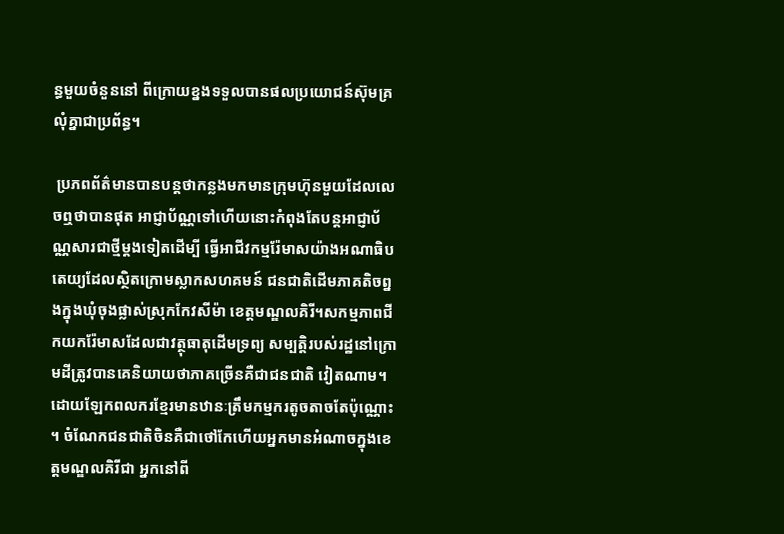ន្ធមួយចំនួននៅ ពីក្រោយខ្នងទទួលបានផលប្រយោជន៍ស៊ុមគ្រលុំគ្នាជាប្រព័ន្ធ។

 ប្រភពព័ត៌មានបានបន្តថាកន្លងមកមានក្រុមហ៊ុនមួយដែលលេចឮថាបានផុត អាជ្ញាប័ណ្ណទៅហើយនោះកំពុងតែបន្តអាជ្ញាប័ណ្ណសារជាថ្មីម្តងទៀតដើម្បី ធ្វើអាជីវកម្មរ៉ែមាសយ៉ាងអណាធិបតេយ្យដែលស្ថិតក្រោមស្លាកសហគមន៍ ជនជាតិដើមភាគតិចព្នងក្នុងឃុំចុងផ្លាស់ស្រុកកែវសីម៉ា ខេត្តមណ្ឌលគិរី។សកម្មភាពជីកយករ៉ែមាសដែលជាវត្ថុធាតុដើមទ្រព្យ សម្បត្តិរបស់រដ្ឋនៅក្រោមដីត្រូវបានគេនិយាយថាភាគច្រើនគឺជាជនជាតិ វៀតណាម។ដោយឡែកពលករខ្មែរមានឋានៈត្រឹមកម្មករតូចតាចតែប៉ុណ្ណោះ។ ចំណែកជនជាតិចិនគឺជាថៅកែហើយអ្នកមានអំណាចក្នុងខេត្តមណ្ឌលគិរីជា អ្នកនៅពី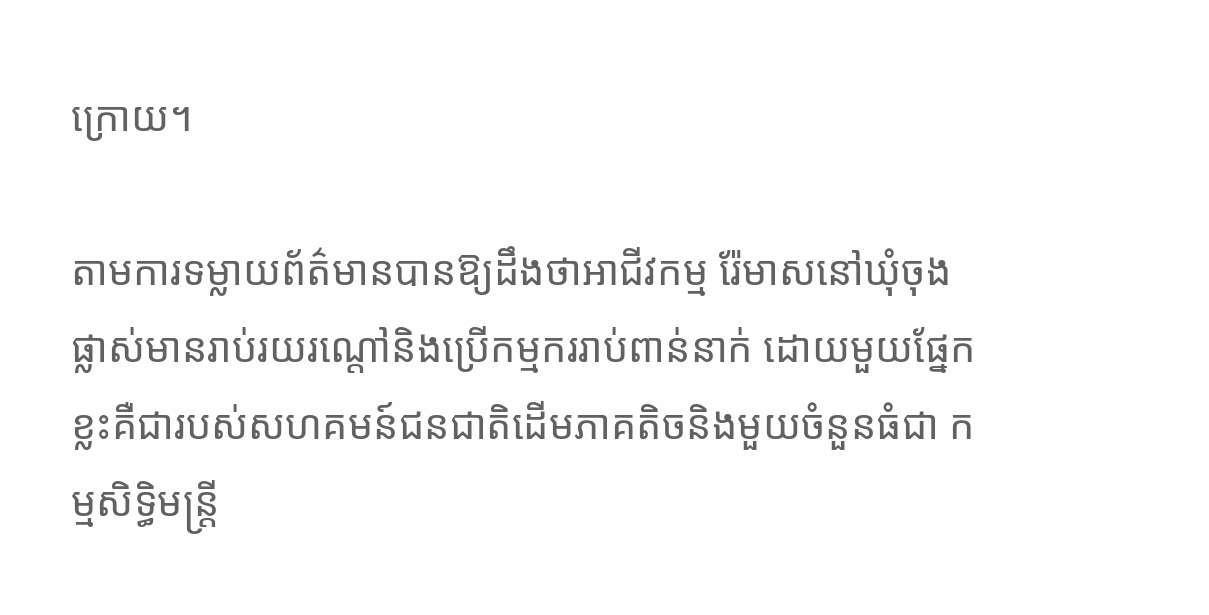ក្រោយ។

តាមការទម្លាយព័ត៌មានបានឱ្យដឹងថាអាជីវកម្ម រ៉ែមាសនៅឃុំចុងផ្លាស់មានរាប់រយរណ្តៅនិងប្រើកម្មកររាប់ពាន់នាក់ ដោយមួយផ្នែកខ្លះគឺជារបស់សហគមន៍ជនជាតិដើមភាគតិចនិងមួយចំនួនធំជា កម្មសិទ្ធិមន្ត្រី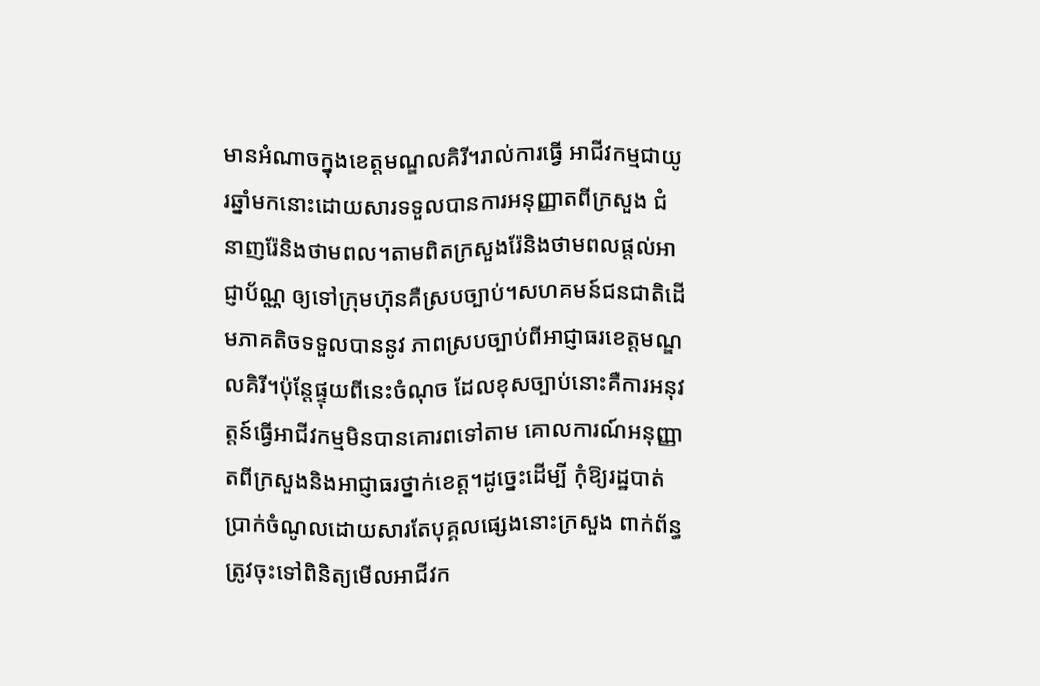មានអំណាចក្នុងខេត្តមណ្ឌលគិរី។រាល់ការធ្វើ អាជីវកម្មជាយូរឆ្នាំមកនោះដោយសារទទួលបានការអនុញ្ញាតពីក្រសួង ជំនាញរ៉ែនិងថាមពល។តាមពិតក្រសួងរ៉ែនិងថាមពលផ្តល់អាជ្ញាប័ណ្ណ ឲ្យទៅក្រុមហ៊ុនគឺស្របច្បាប់។សហគមន៍ជនជាតិដើមភាគតិចទទួលបាននូវ ភាពស្របច្បាប់ពីអាជ្ញាធរខេត្តមណ្ឌលគិរី។ប៉ុន្តែផ្ទុយពីនេះចំណុច ដែលខុសច្បាប់នោះគឺការអនុវត្តន៍ធ្វើអាជីវកម្មមិនបានគោរពទៅតាម គោលការណ៍អនុញ្ញាតពីក្រសួងនិងអាជ្ញាធរថ្នាក់ខេត្ត។ដូច្នេះដើម្បី កុំឱ្យរដ្ឋបាត់ប្រាក់ចំណូលដោយសារតែបុគ្គលផ្សេងនោះក្រសួង ពាក់ព័ន្ធត្រូវចុះទៅពិនិត្យមើលអាជីវក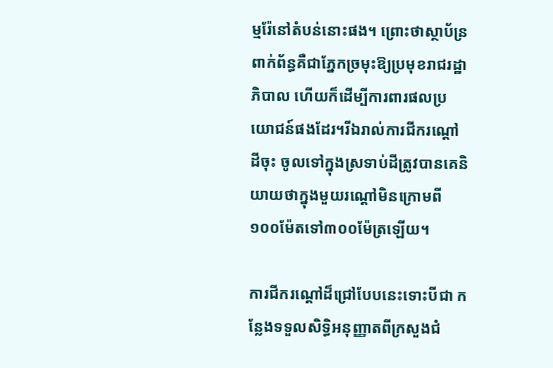ម្មរ៉ែនៅតំបន់នោះផង។ ព្រោះថាស្ថាប័ន្រពាក់ព័ន្ធគឺជាភ្នែកច្រមុះឱ្យប្រមុខរាជរដ្ឋាភិបាល ហើយក៏ដើម្បីការពារផលប្រយោជន៍ផងដែរ។រីឯរាល់ការជីករណ្តៅដីចុះ ចូលទៅក្នុងស្រទាប់ដីត្រូវបានគេនិយាយថាក្នុងមួយរណ្តៅមិនក្រោមពី ១០០ម៉ែតទៅ៣០០ម៉ែត្រឡើយ។

ការជីករណ្តៅដ៏ជ្រៅបែបនេះទោះបីជា កន្លែងទទួលសិទ្ធិអនុញ្ញាតពីក្រសួងជំ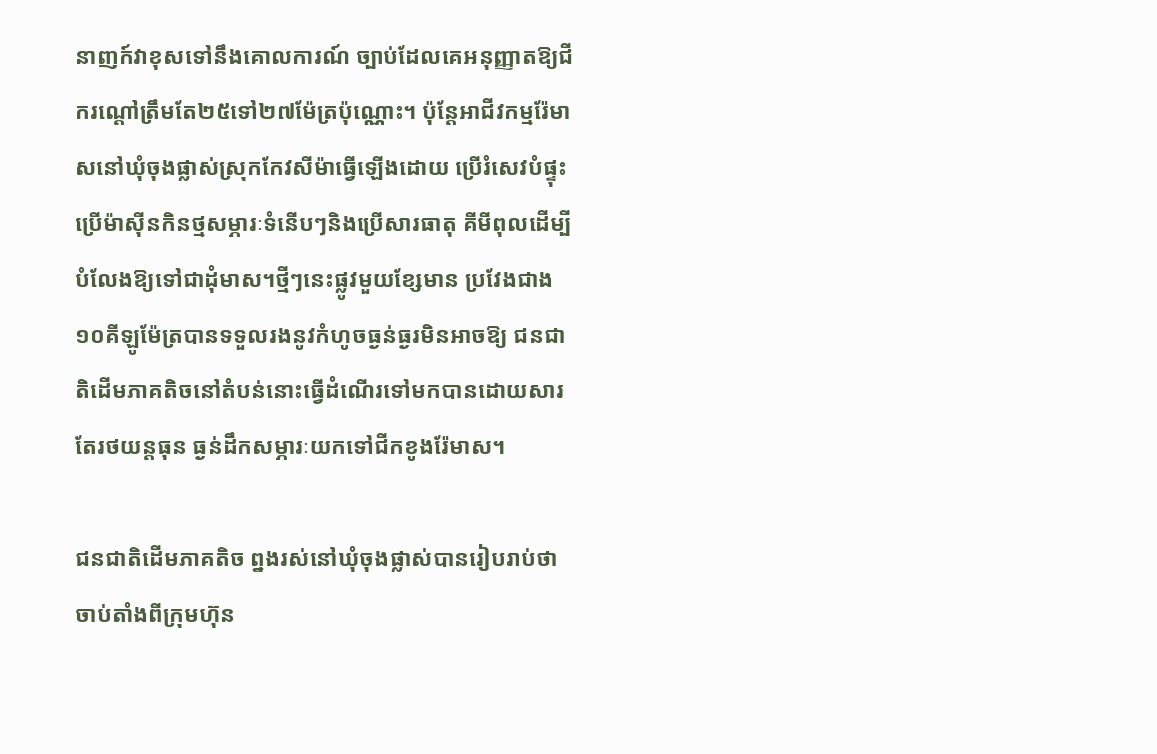នាញក៍វាខុសទៅនឹងគោលការណ៍ ច្បាប់ដែលគេអនុញ្ញាតឱ្យជីករណ្តៅត្រឹមតែ២៥ទៅ២៧ម៉ែត្រប៉ុណ្ណោះ។ ប៉ុន្តែអាជីវកម្មរ៉ែមាសនៅឃុំចុងផ្លាស់ស្រុកកែវសីម៉ាធ្វើឡើងដោយ ប្រើរំសេវបំផ្ទុះប្រើម៉ាស៊ីនកិនថ្មសម្ភារៈទំនើបៗនិងប្រើសារធាតុ គីមីពុលដើម្បីបំលែងឱ្យទៅជាដុំមាស។ថ្មីៗនេះផ្លូវមួយខ្សែមាន ប្រវែងជាង១០គីឡូម៉ែត្របានទទួលរងនូវកំហូចធ្ងន់ធ្ងរមិនអាចឱ្យ ជនជាតិដើមភាគតិចនៅតំបន់នោះធ្វើដំណើរទៅមកបានដោយសារតែរថយន្តធុន ធ្ងន់ដឹកសម្ភារៈយកទៅជីកខូងរ៉ែមាស។

ជនជាតិដើមភាគតិច ព្នងរស់នៅឃុំចុងផ្លាស់បានរៀបរាប់ថាចាប់តាំងពីក្រុមហ៊ុន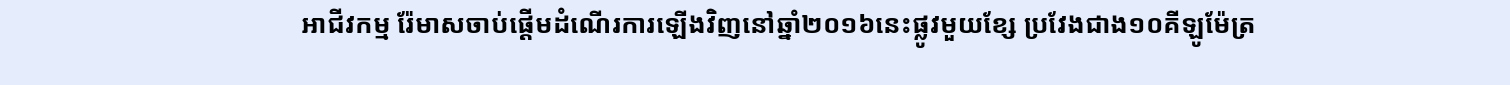អាជីវកម្ម រ៉ែមាសចាប់ផ្តើមដំណើរការឡើងវិញនៅឆ្នាំ២០១៦នេះផ្លូវមួយខ្សែ ប្រវែងជាង១០គីឡូម៉ែត្រ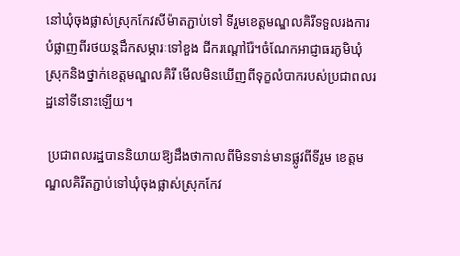នៅឃុំចុងផ្លាស់ស្រុកកែវសីម៉ាតភ្ជាប់ទៅ ទីរួមខេត្តមណ្ឌលគិរីទទួលរងការបំផ្លាញពីរថយន្តដឹកសម្ភារៈទៅខួង ជីករណ្តៅរ៉ែ។ចំណែកអាជ្ញាធរភូមិឃុំស្រុកនិងថ្នាក់ខេត្តមណ្ឌលគិរី មើលមិនឃើញពីទុក្ខលំបាករបស់ប្រជាពលរដ្ឋនៅទីនោះឡើយ។

 ប្រជាពលរដ្ឋបាននិយាយឱ្យដឹងថាកាលពីមិនទាន់មានផ្លូវពីទីរួម ខេត្តមណ្ឌលគិរីតភ្ជាប់ទៅឃុំចុងផ្លាស់ស្រុកកែវ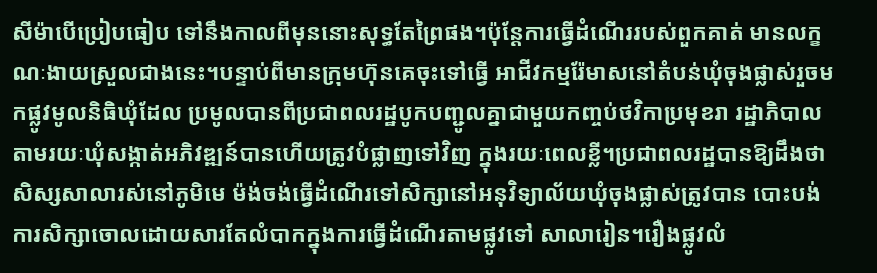សីម៉ាបើប្រៀបធៀប ទៅនឹងកាលពីមុននោះសុទ្ធតែព្រៃផង។ប៉ុន្តែការធ្វើដំណើររបស់ពួកគាត់ មានលក្ខណៈងាយស្រួលជាងនេះ។បន្ទាប់ពីមានក្រុមហ៊ុនគេចុះទៅធ្វើ អាជីវកម្មរ៉ែមាសនៅតំបន់ឃុំចុងផ្លាស់រួចមកផ្លូវមូលនិធិឃុំដែល ប្រមូលបានពីប្រជាពលរដ្ឋបូកបញ្ជូលគ្នាជាមួយកញ្ចប់ថវិកាប្រមុខរា រដ្ឋាភិបាលតាមរយៈឃុំសង្កាត់អភិវឌ្ឍន៍បានហើយត្រូវបំផ្លាញទៅវិញ ក្នុងរយៈពេលខ្លី។ប្រជាពលរដ្ឋបានឱ្យដឹងថាសិស្សសាលារស់នៅភូមិមេ ម៉ង់ចង់ធ្វើដំណើរទៅសិក្សានៅអនុវិទ្យាល័យឃុំចុងផ្លាស់ត្រូវបាន បោះបង់ការសិក្សាចោលដោយសារតែលំបាកក្នុងការធ្វើដំណើរតាមផ្លូវទៅ សាលារៀន។រឿងផ្លូវលំ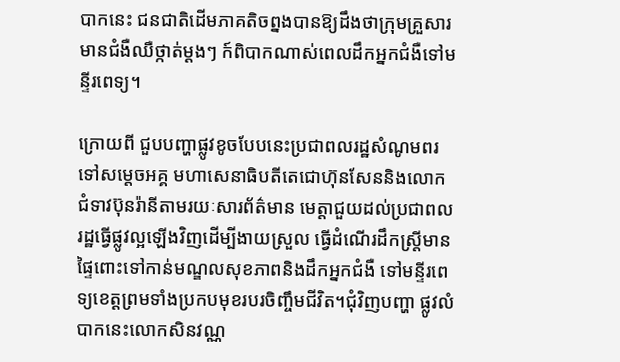បាកនេះ ជនជាតិដើមភាគតិចព្នងបានឱ្យដឹងថាក្រុមគ្រួសារមានជំងឺឈឺថ្កាត់ម្តងៗ ក៍ពិបាកណាស់ពេលដឹកអ្នកជំងឺទៅមន្ទីរពេទ្យ។

ក្រោយពី ជួបបញ្ហាផ្លូវខូចបែបនេះប្រជាពលរដ្ឋសំណូមពរទៅសម្តេចអគ្គ មហាសេនាធិបតីតេជោហ៊ុនសែននិងលោកជំទាវប៊ុនរ៉ានីតាមរយៈសារព័ត៌មាន មេត្តាជួយដល់ប្រជាពលរដ្ឋធ្វើផ្លូវល្អឡើងវិញដើម្បីងាយស្រួល ធ្វើដំណើរដឹកស្ត្រីមានផ្ទៃពោះទៅកាន់មណ្ឌលសុខភាពនិងដឹកអ្នកជំងឺ ទៅមន្ទីរពេទ្យខេត្តព្រមទាំងប្រកបមុខរបរចិញ្ចឹមជីវិត។ជុំវិញបញ្ហា ផ្លូវលំបាកនេះលោកសិនវណ្ណ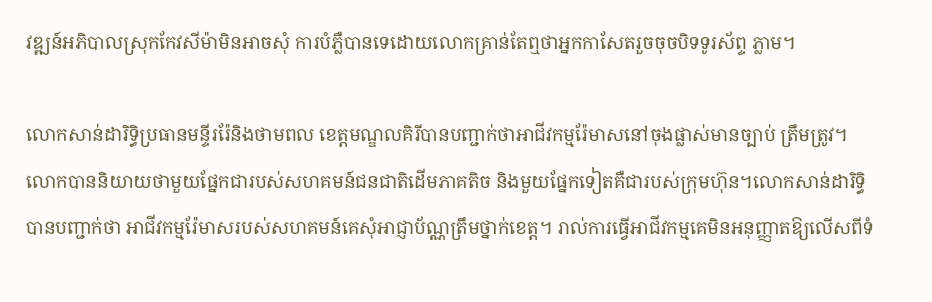វឌ្ឍន៍អភិបាលស្រុកកែវសីម៉ាមិនអាចសុំ ការបំភ្លឺបានទេដោយលោកគ្រាន់តែឮថាអ្នកកាសែតរួចចុចបិទទូរស័ព្ទ ភ្លាម។

លោកសាន់ដារិទ្ធិប្រធានមន្ទីររ៉ែនិងថាមពល ខេត្តមណ្ឌលគិរីបានបញ្ជាក់ថាអាជីវកម្មរ៉ែមាសនៅចុងផ្លាស់មានច្បាប់ ត្រឹមត្រូវ។លោកបាននិយាយថាមួយផ្នែកជារបស់សហគមន៍ជនជាតិដើមភាគតិច និងមួយផ្នែកទៀតគឺជារបស់ក្រុមហ៊ុន។លោកសាន់ដារិទ្ធិបានបញ្ជាក់ថា អាជីវកម្មរ៉ែមាសរបស់សហគមន៍គេសុំអាជ្ញាប័ណ្ណត្រឹមថ្នាក់ខេត្ត។ រាល់ការធ្វើអាជីវកម្មគេមិនអនុញ្ញាតឱ្យលើសពីទំ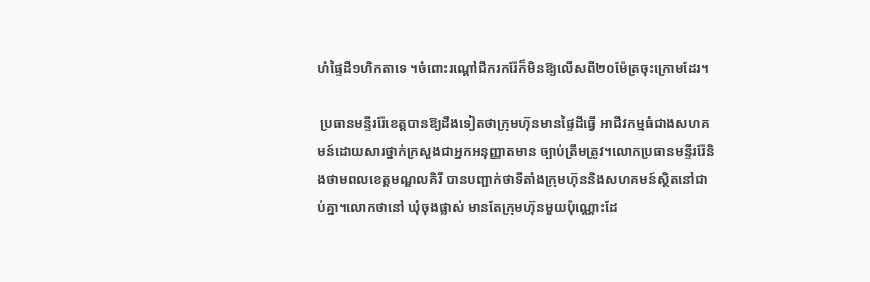ហំផ្ទៃដី១ហិកតាទេ ។ចំពោះរណ្តៅជីករករ៉ែក៏មិនឱ្យលើសពី២០ម៉ែត្រចុះក្រោមដែរ។

 ប្រធានមន្ទីររ៉ែខេត្តបានឱ្យដឹងទៀតថាក្រុមហ៊ុនមានផ្ទៃដីធ្វើ អាជីវកម្មធំជាងសហគមន៍ដោយសារថ្នាក់ក្រសួងជាអ្នកអនុញ្ញាតមាន ច្បាប់ត្រឹមត្រូវ។លោកប្រធានមន្ទីររ៉ែនិងថាមពលខេត្តមណ្ឌលគិរី បានបញ្ជាក់ថាទីតាំងក្រុមហ៊ុននិងសហគមន៍ស្ថិតនៅជាប់គ្នា។លោកថានៅ ឃុំចុងផ្លាស់ មានតែក្រុមហ៊ុនមួយប៉ុណ្ណោះដែ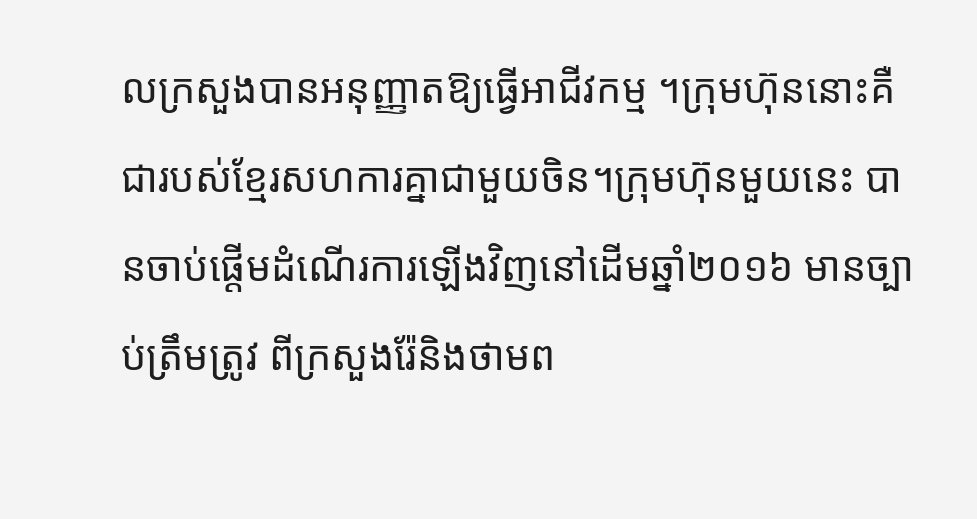លក្រសួងបានអនុញ្ញាតឱ្យធ្វើអាជីវកម្ម ។ក្រុមហ៊ុននោះគឺជារបស់ខ្មែរសហការគ្នាជាមួយចិន។ក្រុមហ៊ុនមួយនេះ បានចាប់ផ្តើមដំណើរការឡើងវិញនៅដើមឆ្នាំ២០១៦ មានច្បាប់ត្រឹមត្រូវ ពីក្រសួងរ៉ែនិងថាមព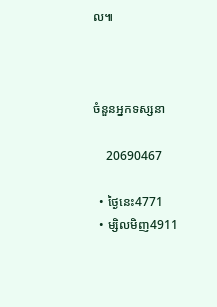ល៕



ចំនួនអ្នកទស្សនា

    20690467

  • ថ្ងៃនេះ4771
  • ម្សិលមិញ4911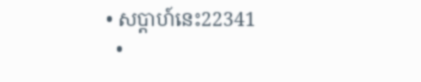• សប្តាហ៍នេះ22341
  •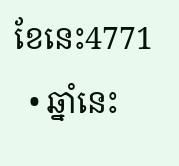ខែនេះ4771
  • ឆ្នាំនេះ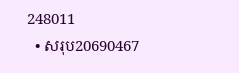248011
  • សរុប20690467